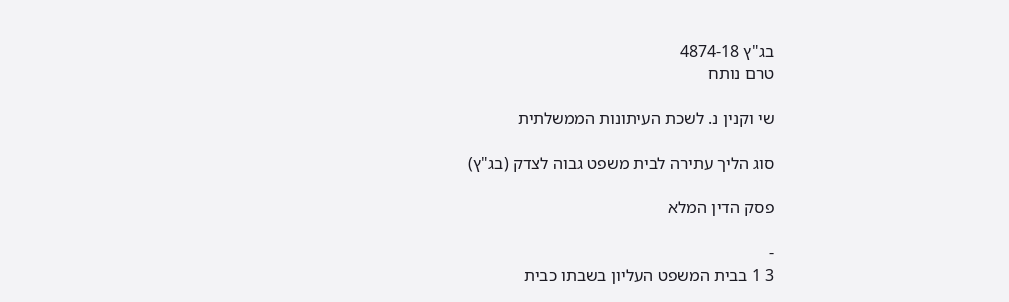בג"ץ 4874-18
טרם נותח

שי וקנין נ. לשכת העיתונות הממשלתית

סוג הליך עתירה לבית משפט גבוה לצדק (בג"ץ)

פסק הדין המלא

-
3 1 בבית המשפט העליון בשבתו כבית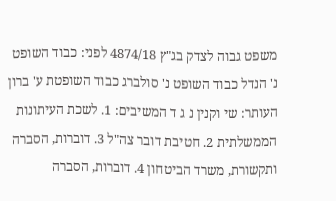משפט גבוה לצדק בג"ץ 4874/18 לפני: כבוד השופט נ' הנדל כבוד השופט נ' סולברג כבוד השופטת ע' ברון העותר: שי וקנין נ ג ד המשיבים: 1. לשכת העיתונות הממשלתית 2. חטיבת דובר צה"ל 3. דוברות, הסברה ותקשורת, משרד הביטחון 4. דוברות, הסברה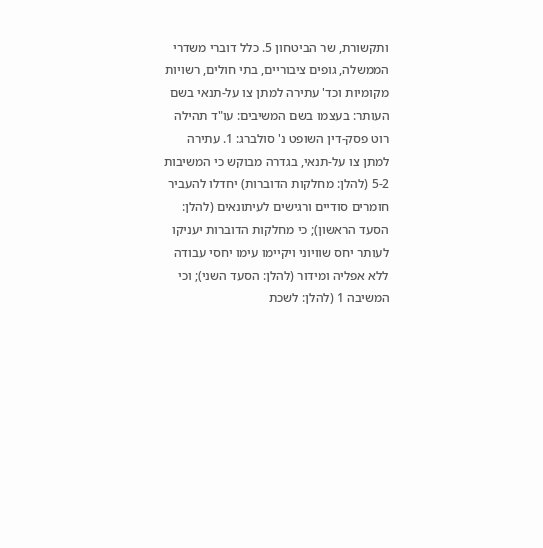ותקשורת, שר הביטחון 5. כלל דוברי משדרי הממשלה, גופים ציבוריים, בתי חולים, רשויות מקומיות וכד' עתירה למתן צו על-תנאי בשם העותר: בעצמו בשם המשיבים: עו"ד תהילה רוט פסק-דין השופט נ' סולברג: 1. עתירה למתן צו על-תנאי, בגדרה מבוקש כי המשיבות 5-2 (להלן: מחלקות הדוברות) יחדלו להעביר חומרים סודיים ורגישים לעיתונאים (להלן: הסעד הראשון); כי מחלקות הדוברות יעניקו לעותר יחס שוויוני ויקיימו עימו יחסי עבודה ללא אפליה ומידור (להלן: הסעד השני); וכי המשיבה 1 (להלן: לשכת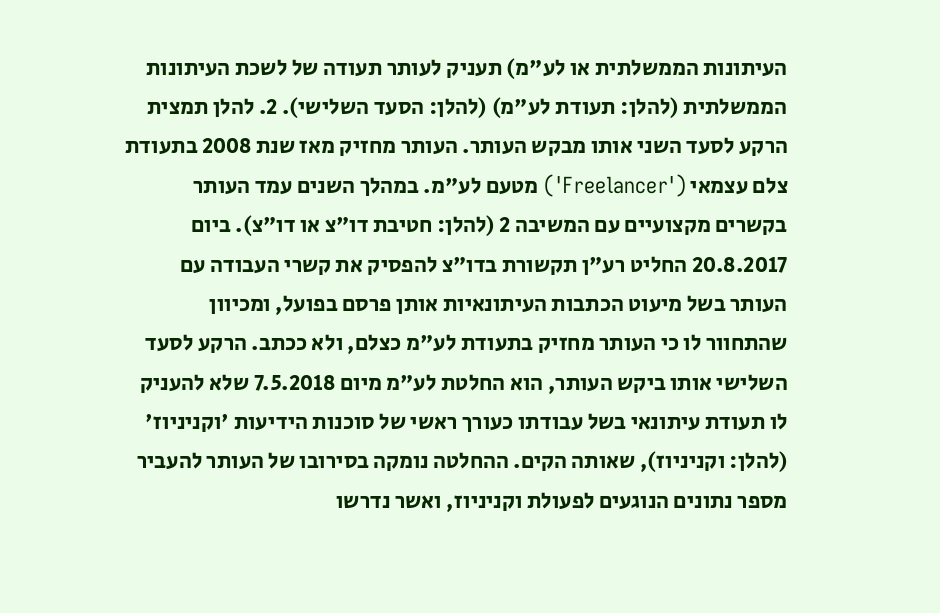העיתונות הממשלתית או לע"מ) תעניק לעותר תעודה של לשכת העיתונות הממשלתית (להלן: תעודת לע"מ) (להלן: הסעד השלישי). 2. להלן תמצית הרקע לסעד השני אותו מבקש העותר. העותר מחזיק מאז שנת 2008 בתעודת צלם עצמאי ('Freelancer') מטעם לע"מ. במהלך השנים עמד העותר בקשרים מקצועיים עם המשיבה 2 (להלן: חטיבת דו"צ או דו"צ). ביום 20.8.2017 החליט רע"ן תקשורת בדו"צ להפסיק את קשרי העבודה עם העותר בשל מיעוט הכתבות העיתונאיות אותן פרסם בפועל, ומכיוון שהתחוור לו כי העותר מחזיק בתעודת לע"מ כצלם, ולא ככתב. הרקע לסעד השלישי אותו ביקש העותר, הוא החלטת לע"מ מיום 7.5.2018 שלא להעניק לו תעודת עיתונאי בשל עבודתו כעורך ראשי של סוכנות הידיעות 'וקניניוז' (להלן: וקניניוז), שאותה הקים. ההחלטה נומקה בסירובו של העותר להעביר מספר נתונים הנוגעים לפעולת וקניניוז, ואשר נדרשו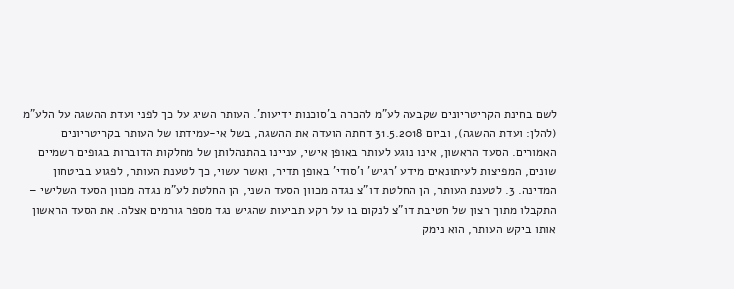לשם בחינת הקריטריונים שקבעה לע"מ להכרה ב'סוכנות ידיעות'. העותר השיג על כך לפני ועדת ההשגה על הלע"מ (להלן: ועדת ההשגה), וביום 31.5.2018 דחתה הועדה את ההשגה, בשל אי-עמידתו של העותר בקריטריונים האמורים. הסעד הראשון, אינו נוגע לעותר באופן אישי, עניינו בהתנהלותן של מחלקות הדוברות בגופים רשמיים שונים, המפיצות לעיתונאים מידע 'רגיש' ו'סודי' באופן תדיר, ואשר עשוי, כך לטענת העותר, לפגוע בביטחון המדינה. 3. לטענת העותר, הן החלטת דו"צ נגדה מכוון הסעד השני, הן החלטת לע"מ נגדה מכוון הסעד השלישי – התקבלו מתוך רצון של חטיבת דו"צ לנקום בו על רקע תביעות שהגיש נגד מספר גורמים אצלה. את הסעד הראשון אותו ביקש העותר, הוא נימק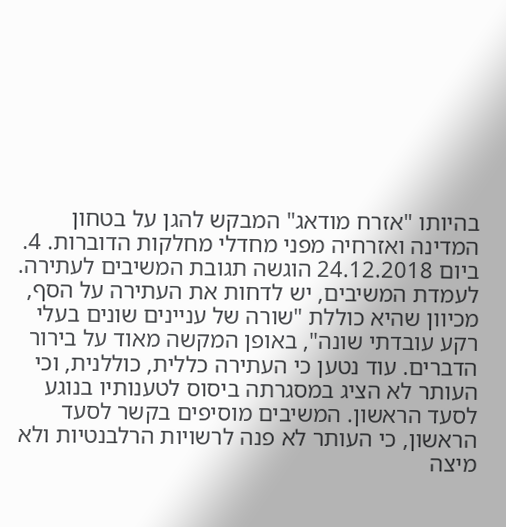בהיותו "אזרח מודאג" המבקש להגן על בטחון המדינה ואזרחיה מפני מחדלי מחלקות הדוברות. 4. ביום 24.12.2018 הוגשה תגובת המשיבים לעתירה. לעמדת המשיבים, יש לדחות את העתירה על הסף, מכיוון שהיא כוללת "שורה של עניינים שונים בעלי רקע עובדתי שונה", באופן המקשה מאוד על בירור הדברים. עוד נטען כי העתירה כללית, כוללנית, וכי העותר לא הציג במסגרתה ביסוס לטענותיו בנוגע לסעד הראשון. המשיבים מוסיפים בקשר לסעד הראשון, כי העותר לא פנה לרשויות הרלבנטיות ולא מיצה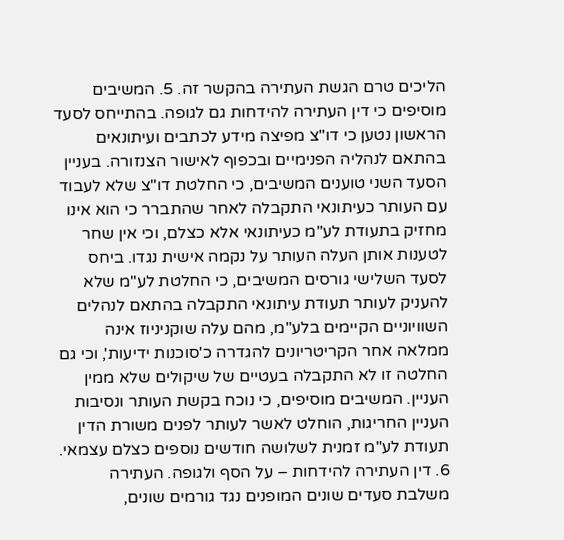הליכים טרם הגשת העתירה בהקשר זה. 5. המשיבים מוסיפים כי דין העתירה להידחות גם לגופה. בהתייחס לסעד הראשון נטען כי דו"צ מפיצה מידע לכתבים ועיתונאים בהתאם לנהליה הפנימיים ובכפוף לאישור הצנזורה. בעניין הסעד השני טוענים המשיבים, כי החלטת דו"צ שלא לעבוד עם העותר כעיתונאי התקבלה לאחר שהתברר כי הוא אינו מחזיק בתעודת לע"מ כעיתונאי אלא כצלם, וכי אין שחר לטענות אותן העלה העותר על נקמה אישית נגדו. ביחס לסעד השלישי גורסים המשיבים, כי החלטת לע"מ שלא להעניק לעותר תעודת עיתונאי התקבלה בהתאם לנהלים השוויוניים הקיימים בלע"מ, מהם עלה שוקניניוז אינה ממלאה אחר הקריטריונים להגדרה כ'סוכנות ידיעות', וכי גם החלטה זו לא התקבלה בעטיים של שיקולים שלא ממין העניין. המשיבים מוסיפים, כי נוכח בקשת העותר ונסיבות העניין החריגות, הוחלט לאשר לעותר לפנים משורת הדין תעודת לע"מ זמנית לשלושה חודשים נוספים כצלם עצמאי. 6. דין העתירה להידחות – על הסף ולגופה. העתירה משלבת סעדים שונים המופנים נגד גורמים שונים,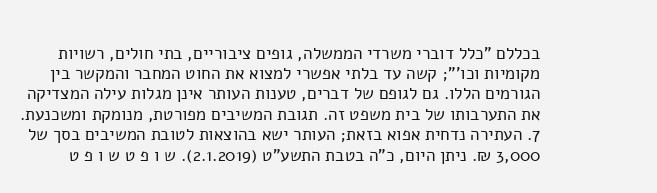בכללם "כלל דוברי משרדי הממשלה, גופים ציבוריים, בתי חולים, רשויות מקומיות וכו'"; קשה עד בלתי אפשרי למצוא את החוט המחבר והמקשר בין הגורמים הללו. גם לגופם של דברים, טענות העותר אינן מגלות עילה המצדיקה את התערבותו של בית משפט זה. תגובת המשיבים מפורטת, מנומקת ומשכנעת. 7. העתירה נדחית אפוא בזאת; העותר ישא בהוצאות לטובת המשיבים בסך של 3,000 ₪. ניתן היום, כ"ה בטבת התשע"ט (2.1.2019). ש ו פ ט ש ו פ ט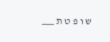ש ו פ ט ת ___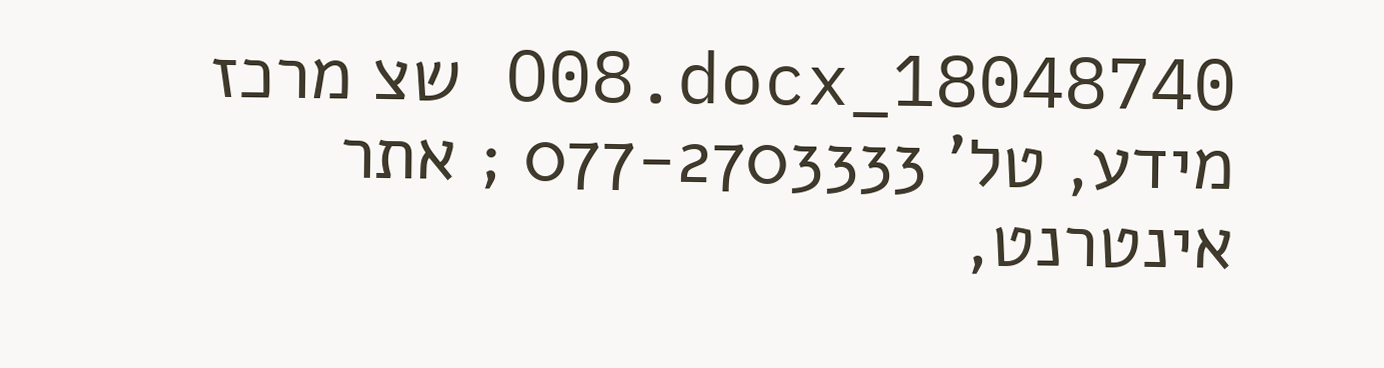18048740_O08.docx שצ מרכז מידע, טל' 077-2703333 ; אתר אינטרנט,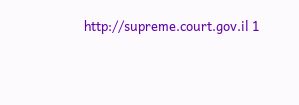http://supreme.court.gov.il 1